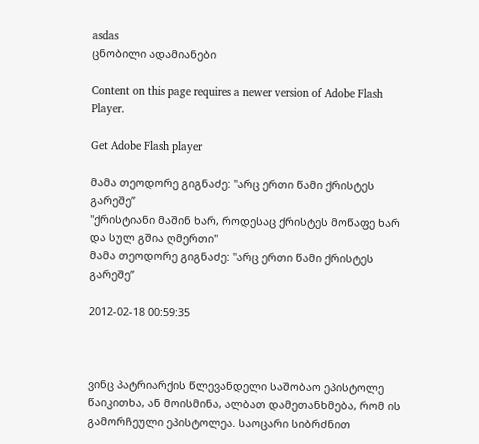asdas
ცნობილი ადამიანები

Content on this page requires a newer version of Adobe Flash Player.

Get Adobe Flash player

მამა თეოდორე გიგნაძე: "არც ერთი წამი ქრისტეს გარეშე”
"ქრისტიანი მაშინ ხარ, როდესაც ქრისტეს მოწაფე ხარ და სულ გშია ღმერთი"
მამა თეოდორე გიგნაძე: "არც ერთი წამი ქრისტეს გარეშე”

2012-02-18 00:59:35



ვინც პატრიარქის წლევანდელი საშობაო ეპისტოლე წაიკითხა, ან მოისმინა, ალბათ დამეთანხმება, რომ ის გამორჩეული ეპისტოლეა. საოცარი სიბრძნით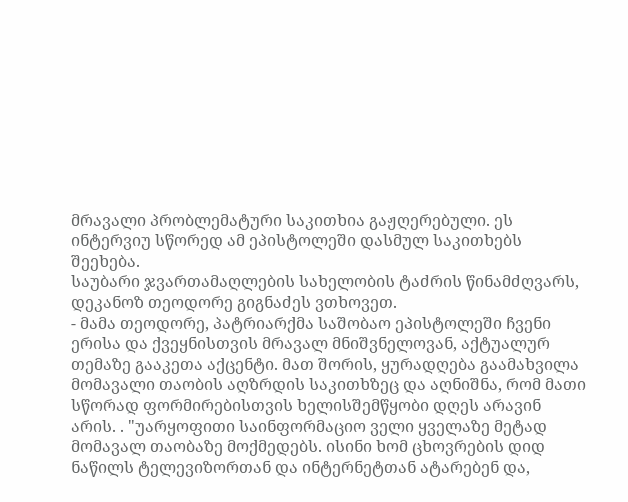მრავალი პრობლემატური საკითხია გაჟღერებული. ეს ინტერვიუ სწორედ ამ ეპისტოლეში დასმულ საკითხებს შეეხება.
საუბარი ჯვართამაღლების სახელობის ტაძრის წინამძღვარს, დეკანოზ თეოდორე გიგნაძეს ვთხოვეთ.
- მამა თეოდორე, პატრიარქმა საშობაო ეპისტოლეში ჩვენი ერისა და ქვეყნისთვის მრავალ მნიშვნელოვან, აქტუალურ თემაზე გააკეთა აქცენტი. მათ შორის, ყურადღება გაამახვილა მომავალი თაობის აღზრდის საკითხზეც და აღნიშნა, რომ მათი სწორად ფორმირებისთვის ხელისშემწყობი დღეს არავინ არის. . "უარყოფითი საინფორმაციო ველი ყველაზე მეტად მომავალ თაობაზე მოქმედებს. ისინი ხომ ცხოვრების დიდ ნაწილს ტელევიზორთან და ინტერნეტთან ატარებენ და,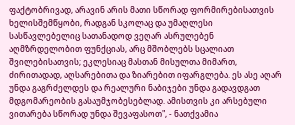ფაქტობრივად, არავინ არის მათი სწორად ფორმირებისათვის ხელისშემწყობი, რადგან სკოლაც და უმაღლესი სასწავლებელიც სათანადოდ ვეღარ ასრულებენ აღმზრდელობით ფუნქციას, არც მშობლებს სცალიათ შვილებისათვის; ეკლესიაც მასთან მისულთა მიმართ, ძირითადად, აღსარებითა და ზიარებით იფარგლება. ეს ასე აღარ უნდა გაგრძელდეს და რეალური ნაბიჯები უნდა გადავდგათ მდგომარეობის გასაუმჯობესებლად. ამისთვის კი არსებული ვითარება სწორად უნდა შევაფასოთ", - ნათქვამია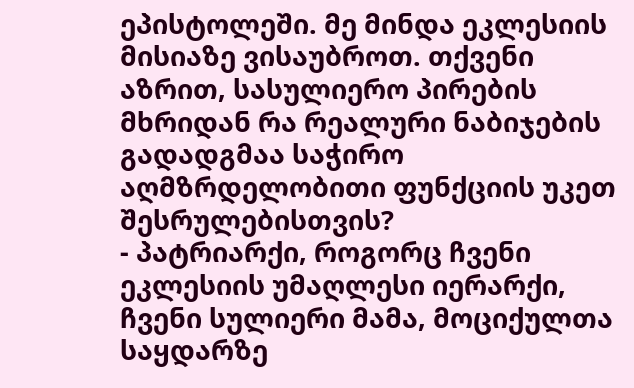ეპისტოლეში. მე მინდა ეკლესიის მისიაზე ვისაუბროთ. თქვენი აზრით, სასულიერო პირების მხრიდან რა რეალური ნაბიჯების გადადგმაა საჭირო აღმზრდელობითი ფუნქციის უკეთ შესრულებისთვის?
- პატრიარქი, როგორც ჩვენი ეკლესიის უმაღლესი იერარქი, ჩვენი სულიერი მამა, მოციქულთა საყდარზე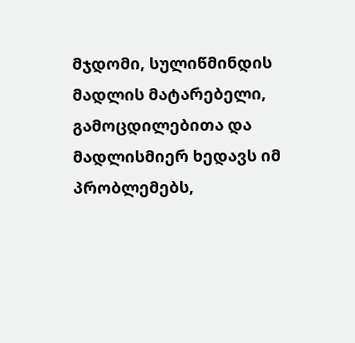მჯდომი, სულიწმინდის მადლის მატარებელი, გამოცდილებითა და მადლისმიერ ხედავს იმ პრობლემებს,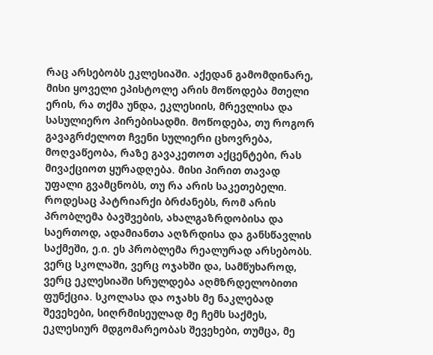რაც არსებობს ეკლესიაში. აქედან გამომდინარე, მისი ყოველი ეპისტოლე არის მოწოდება მთელი ერის, რა თქმა უნდა, ეკლესიის, მრევლისა და სასულიერო პირებისადმი. მოწოდება, თუ როგორ გავაგრძელოთ ჩვენი სულიერი ცხოვრება, მოღვაწეობა, რაზე გავაკეთოთ აქცენტები, რას მივაქციოთ ყურადღება. მისი პირით თავად უფალი გვამცნობს, თუ რა არის საკეთებელი. როდესაც პატრიარქი ბრძანებს, რომ არის პრობლემა ბავშვების, ახალგაზრდობისა და საერთოდ, ადამიანთა აღზრდისა და განსწავლის საქმეში, ე.ი. ეს პრობლემა რეალურად არსებობს.
ვერც სკოლაში, ვერც ოჯახში და, სამწუხაროდ, ვერც ეკლესიაში სრულდება აღმზრდელობითი ფუნქცია. სკოლასა და ოჯახს მე ნაკლებად შევეხები, სიღრმისეულად მე ჩემს საქმეს, ეკლესიურ მდგომარეობას შევეხები, თუმცა, მე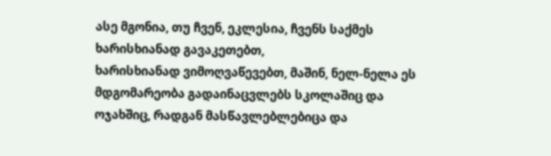ასე მგონია, თუ ჩვენ, ეკლესია, ჩვენს საქმეს ხარისხიანად გავაკეთებთ,
ხარისხიანად ვიმოღვაწევებთ, მაშინ, ნელ-ნელა ეს მდგომარეობა გადაინაცვლებს სკოლაშიც და ოჯახშიც, რადგან მასწავლებლებიცა და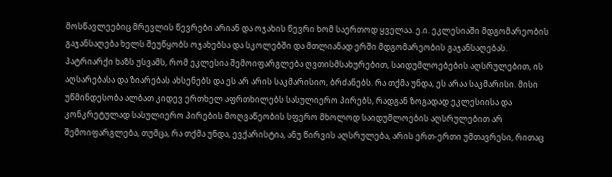მოსწავლეებიც მრევლის წევრები არიან და ოჯახის წევრი ხომ საერთოდ ყველაა. ე.ი. ეკლესიაში მდგომარეობის გაჯანსაღება ხელს შეუწყობს ოჯახებსა და სკოლებში და მთლიანად ერში მდგომარეობის გაჯანსაღებას.
პატრიარქი ხაზს უსვამს, რომ ეკლესია შემოიფარგლება ღვთისმსახურებით, საიდუმლოებების აღსრულებით, ის აღსარებასა და ზიარებას ახსენებს და ეს არ არის საკმარისიო, ბრძანებს. რა თქმა უნდა, ეს არაა საკმარისი. მისი უწმინდესობა ალბათ კიდევ ერთხელ აფრთხილებს სასულიერო პირებს, რადგან ზოგადად ეკლესიისა და კონკრეტულად სასულიერო პირების მოღვაწეობის სფერო მხოლოდ საიდუმლოების აღსრულებით არ შემოიფარგლება, თუმცა, რა თქმა უნდა, ევქარისტია, ანუ წირვის აღსრულება, არის ერთ-ერთი უმთავრესი, რითაც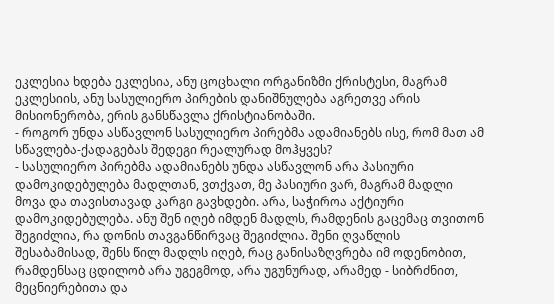ეკლესია ხდება ეკლესია, ანუ ცოცხალი ორგანიზმი ქრისტესი, მაგრამ ეკლესიის, ანუ სასულიერო პირების დანიშნულება აგრეთვე არის მისიონერობა, ერის განსწავლა ქრისტიანობაში.
- როგორ უნდა ასწავლონ სასულიერო პირებმა ადამიანებს ისე, რომ მათ ამ სწავლება-ქადაგებას შედეგი რეალურად მოჰყვეს?
- სასულიერო პირებმა ადამიანებს უნდა ასწავლონ არა პასიური დამოკიდებულება მადლთან, ვთქვათ, მე პასიური ვარ, მაგრამ მადლი მოვა და თავისთავად კარგი გავხდები. არა, საჭიროა აქტიური დამოკიდებულება. ანუ შენ იღებ იმდენ მადლს, რამდენის გაცემაც თვითონ შეგიძლია, რა დონის თავგანწირვაც შეგიძლია. შენი ღვაწლის შესაბამისად, შენს წილ მადლს იღებ, რაც განისაზღვრება იმ ოდენობით, რამდენსაც ცდილობ არა უგეგმოდ, არა უგუნურად, არამედ - სიბრძნით, მეცნიერებითა და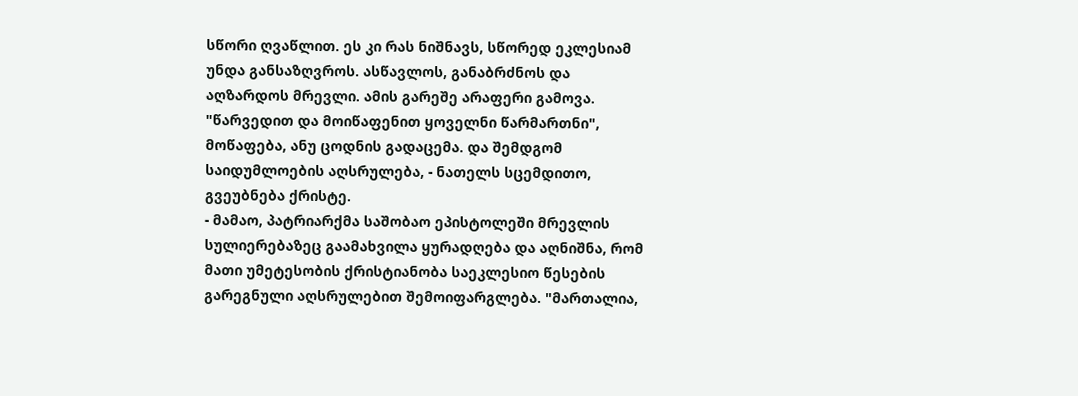სწორი ღვაწლით. ეს კი რას ნიშნავს, სწორედ ეკლესიამ უნდა განსაზღვროს. ასწავლოს, განაბრძნოს და აღზარდოს მრევლი. ამის გარეშე არაფერი გამოვა.
"წარვედით და მოიწაფენით ყოველნი წარმართნი", მოწაფება, ანუ ცოდნის გადაცემა. და შემდგომ საიდუმლოების აღსრულება, - ნათელს სცემდითო, გვეუბნება ქრისტე.
- მამაო, პატრიარქმა საშობაო ეპისტოლეში მრევლის სულიერებაზეც გაამახვილა ყურადღება და აღნიშნა, რომ მათი უმეტესობის ქრისტიანობა საეკლესიო წესების გარეგნული აღსრულებით შემოიფარგლება. "მართალია,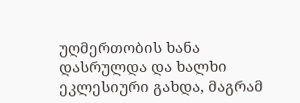უღმერთობის ხანა დასრულდა და ხალხი ეკლესიური გახდა, მაგრამ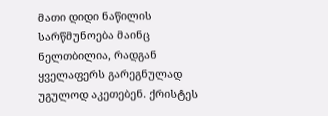მათი დიდი ნაწილის სარწმუნოება მაინც ნელთბილია, რადგან ყველაფერს გარეგნულად უგულოდ აკეთებენ. ქრისტეს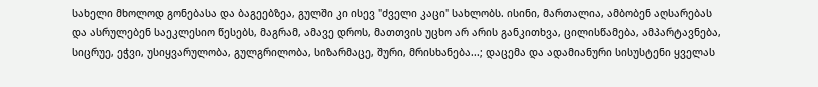სახელი მხოლოდ გონებასა და ბაგეებზეა, გულში კი ისევ "ძველი კაცი" სახლობს. ისინი, მართალია, ამბობენ აღსარებას და ასრულებენ საეკლესიო წესებს, მაგრამ, ამავე დროს, მათთვის უცხო არ არის განკითხვა, ცილისწამება, ამპარტავნება, სიცრუე, ეჭვი, უსიყვარულობა, გულგრილობა, სიზარმაცე, შური, მრისხანება...; დაცემა და ადამიანური სისუსტენი ყველას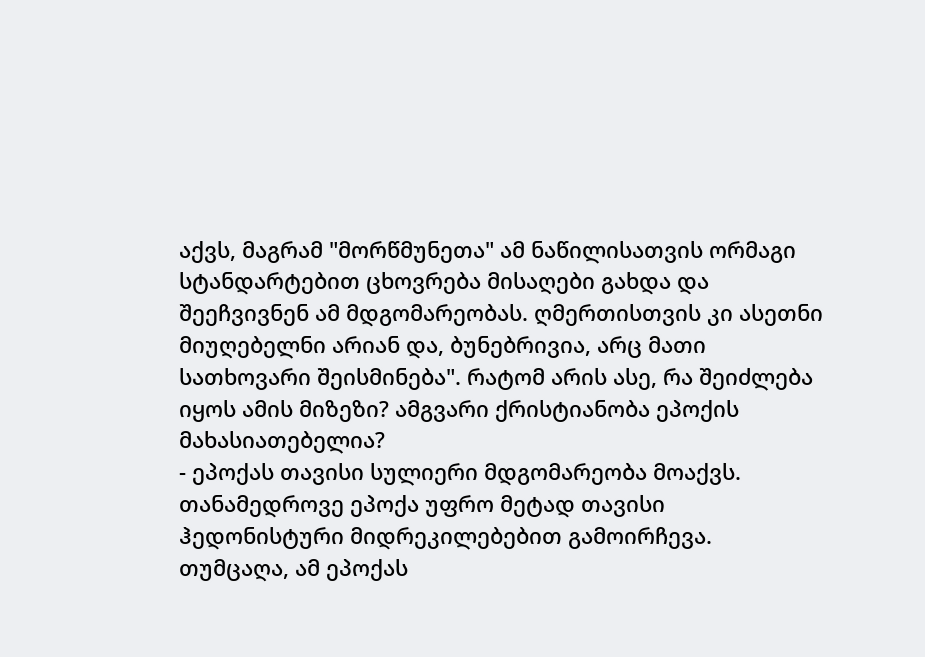აქვს, მაგრამ "მორწმუნეთა" ამ ნაწილისათვის ორმაგი სტანდარტებით ცხოვრება მისაღები გახდა და შეეჩვივნენ ამ მდგომარეობას. ღმერთისთვის კი ასეთნი მიუღებელნი არიან და, ბუნებრივია, არც მათი სათხოვარი შეისმინება". რატომ არის ასე, რა შეიძლება იყოს ამის მიზეზი? ამგვარი ქრისტიანობა ეპოქის მახასიათებელია?
- ეპოქას თავისი სულიერი მდგომარეობა მოაქვს. თანამედროვე ეპოქა უფრო მეტად თავისი ჰედონისტური მიდრეკილებებით გამოირჩევა. თუმცაღა, ამ ეპოქას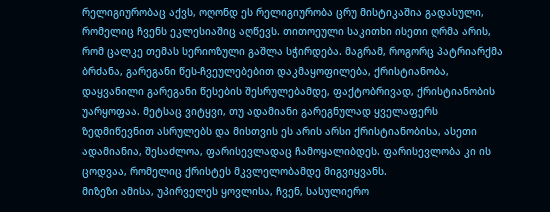რელიგიურობაც აქვს, ოღონდ ეს რელიგიურობა ცრუ მისტიკაშია გადასული, რომელიც ჩვენს ეკლესიაშიც აღწევს. თითოეული საკითხი ისეთი ღრმა არის, რომ ცალკე თემას სერიოზული გაშლა სჭირდება. მაგრამ, როგორც პატრიარქმა ბრძანა, გარეგანი წეს-ჩვეულებებით დაკმაყოფილება, ქრისტიანობა, დაყვანილი გარეგანი წესების შესრულებამდე, ფაქტობრივად, ქრისტიანობის უარყოფაა. მეტსაც ვიტყვი, თუ ადამიანი გარეგნულად ყველაფერს ზედმიწევნით ასრულებს და მისთვის ეს არის არსი ქრისტიანობისა, ასეთი ადამიანია, შესაძლოა, ფარისევლადაც ჩამოყალიბდეს. ფარისევლობა კი ის ცოდვაა, რომელიც ქრისტეს მკვლელობამდე მიგვიყვანს.
მიზეზი ამისა, უპირველეს ყოვლისა, ჩვენ, სასულიერო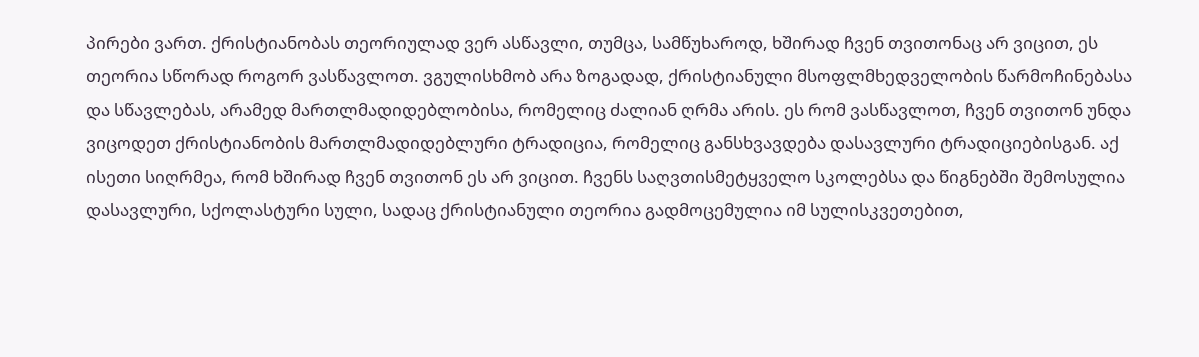პირები ვართ. ქრისტიანობას თეორიულად ვერ ასწავლი, თუმცა, სამწუხაროდ, ხშირად ჩვენ თვითონაც არ ვიცით, ეს თეორია სწორად როგორ ვასწავლოთ. ვგულისხმობ არა ზოგადად, ქრისტიანული მსოფლმხედველობის წარმოჩინებასა და სწავლებას, არამედ მართლმადიდებლობისა, რომელიც ძალიან ღრმა არის. ეს რომ ვასწავლოთ, ჩვენ თვითონ უნდა ვიცოდეთ ქრისტიანობის მართლმადიდებლური ტრადიცია, რომელიც განსხვავდება დასავლური ტრადიციებისგან. აქ ისეთი სიღრმეა, რომ ხშირად ჩვენ თვითონ ეს არ ვიცით. ჩვენს საღვთისმეტყველო სკოლებსა და წიგნებში შემოსულია დასავლური, სქოლასტური სული, სადაც ქრისტიანული თეორია გადმოცემულია იმ სულისკვეთებით,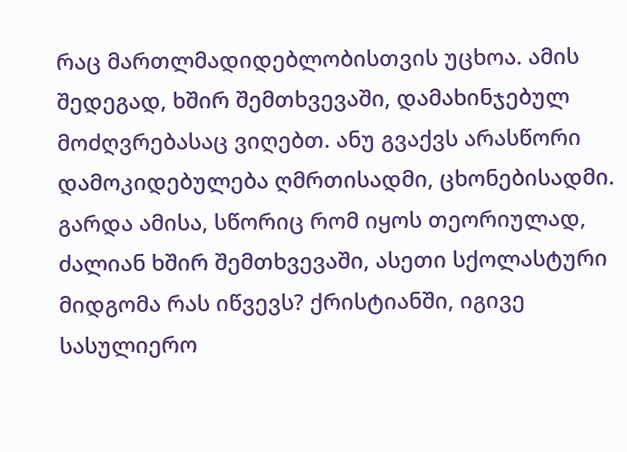რაც მართლმადიდებლობისთვის უცხოა. ამის შედეგად, ხშირ შემთხვევაში, დამახინჯებულ მოძღვრებასაც ვიღებთ. ანუ გვაქვს არასწორი დამოკიდებულება ღმრთისადმი, ცხონებისადმი. გარდა ამისა, სწორიც რომ იყოს თეორიულად, ძალიან ხშირ შემთხვევაში, ასეთი სქოლასტური მიდგომა რას იწვევს? ქრისტიანში, იგივე სასულიერო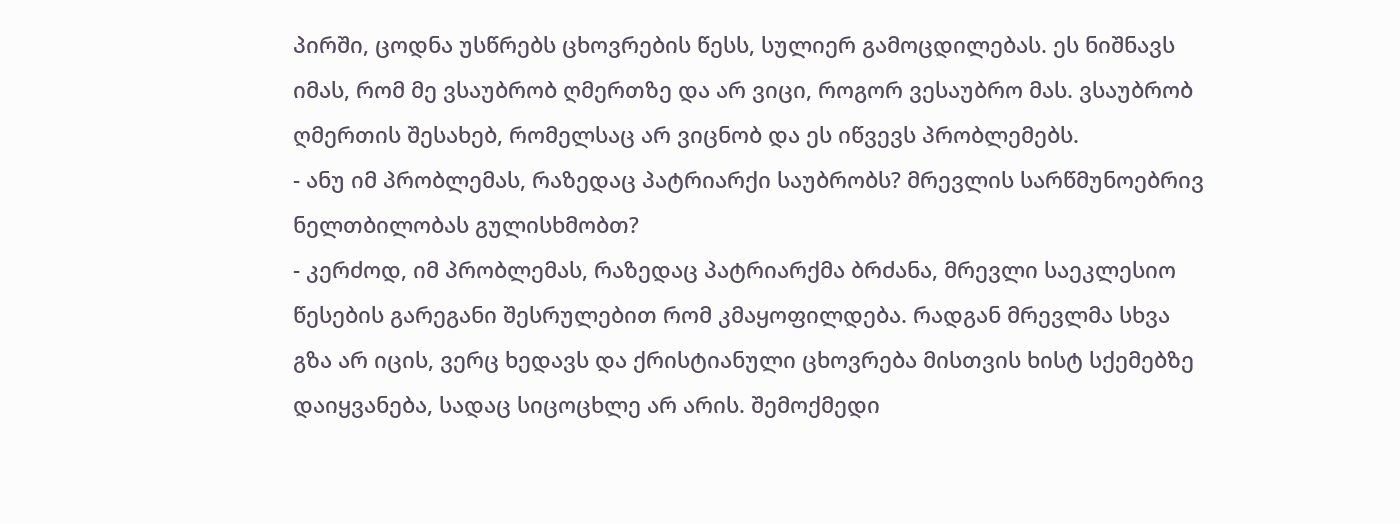პირში, ცოდნა უსწრებს ცხოვრების წესს, სულიერ გამოცდილებას. ეს ნიშნავს იმას, რომ მე ვსაუბრობ ღმერთზე და არ ვიცი, როგორ ვესაუბრო მას. ვსაუბრობ ღმერთის შესახებ, რომელსაც არ ვიცნობ და ეს იწვევს პრობლემებს.
- ანუ იმ პრობლემას, რაზედაც პატრიარქი საუბრობს? მრევლის სარწმუნოებრივ ნელთბილობას გულისხმობთ?
- კერძოდ, იმ პრობლემას, რაზედაც პატრიარქმა ბრძანა, მრევლი საეკლესიო წესების გარეგანი შესრულებით რომ კმაყოფილდება. რადგან მრევლმა სხვა გზა არ იცის, ვერც ხედავს და ქრისტიანული ცხოვრება მისთვის ხისტ სქემებზე დაიყვანება, სადაც სიცოცხლე არ არის. შემოქმედი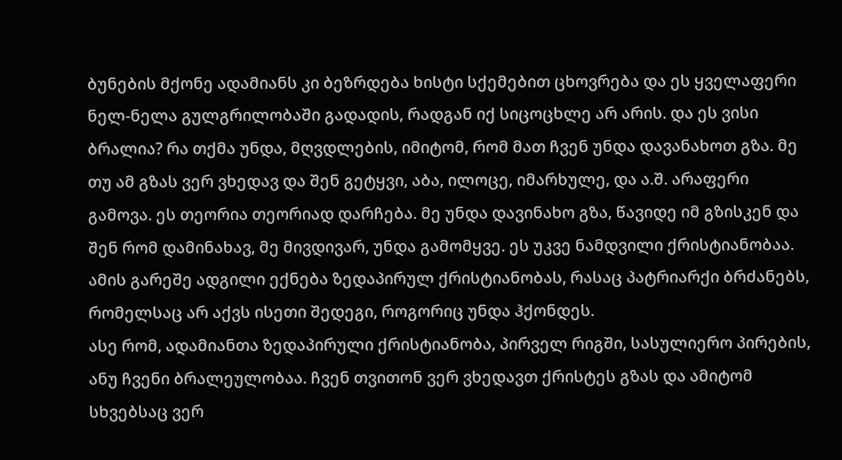ბუნების მქონე ადამიანს კი ბეზრდება ხისტი სქემებით ცხოვრება და ეს ყველაფერი ნელ-ნელა გულგრილობაში გადადის, რადგან იქ სიცოცხლე არ არის. და ეს ვისი ბრალია? რა თქმა უნდა, მღვდლების, იმიტომ, რომ მათ ჩვენ უნდა დავანახოთ გზა. მე თუ ამ გზას ვერ ვხედავ და შენ გეტყვი, აბა, ილოცე, იმარხულე, და ა.შ. არაფერი გამოვა. ეს თეორია თეორიად დარჩება. მე უნდა დავინახო გზა, წავიდე იმ გზისკენ და შენ რომ დამინახავ, მე მივდივარ, უნდა გამომყვე. ეს უკვე ნამდვილი ქრისტიანობაა. ამის გარეშე ადგილი ექნება ზედაპირულ ქრისტიანობას, რასაც პატრიარქი ბრძანებს, რომელსაც არ აქვს ისეთი შედეგი, როგორიც უნდა ჰქონდეს.
ასე რომ, ადამიანთა ზედაპირული ქრისტიანობა, პირველ რიგში, სასულიერო პირების, ანუ ჩვენი ბრალეულობაა. ჩვენ თვითონ ვერ ვხედავთ ქრისტეს გზას და ამიტომ სხვებსაც ვერ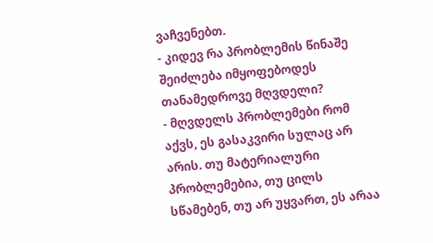ვაჩვენებთ.
- კიდევ რა პრობლემის წინაშე შეიძლება იმყოფებოდეს თანამედროვე მღვდელი?
- მღვდელს პრობლემები რომ აქვს, ეს გასაკვირი სულაც არ არის. თუ მატერიალური პრობლემებია, თუ ცილს სწამებენ, თუ არ უყვართ, ეს არაა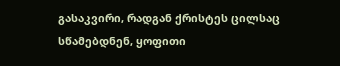გასაკვირი, რადგან ქრისტეს ცილსაც სწამებდნენ, ყოფითი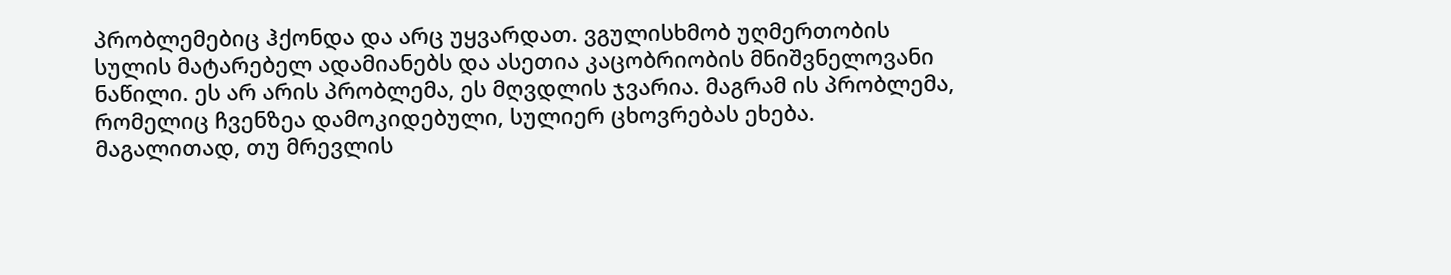პრობლემებიც ჰქონდა და არც უყვარდათ. ვგულისხმობ უღმერთობის სულის მატარებელ ადამიანებს და ასეთია კაცობრიობის მნიშვნელოვანი ნაწილი. ეს არ არის პრობლემა, ეს მღვდლის ჯვარია. მაგრამ ის პრობლემა, რომელიც ჩვენზეა დამოკიდებული, სულიერ ცხოვრებას ეხება.
მაგალითად, თუ მრევლის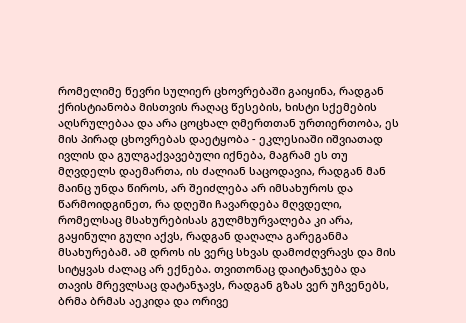რომელიმე წევრი სულიერ ცხოვრებაში გაიყინა, რადგან ქრისტიანობა მისთვის რაღაც წესების, ხისტი სქემების აღსრულებაა და არა ცოცხალ ღმერთთან ურთიერთობა, ეს მის პირად ცხოვრებას დაეტყობა - ეკლესიაში იშვიათად ივლის და გულგაქვავებული იქნება, მაგრამ ეს თუ მღვდელს დაემართა, ის ძალიან საცოდავია, რადგან მან მაინც უნდა წიროს, არ შეიძლება არ იმსახუროს და წარმოიდგინეთ, რა დღეში ჩავარდება მღვდელი, რომელსაც მსახურებისას გულმხურვალება კი არა, გაყინული გული აქვს, რადგან დაღალა გარეგანმა მსახურებამ. ამ დროს ის ვერც სხვას დამოძღვრავს და მის სიტყვას ძალაც არ ექნება. თვითონაც დაიტანჯება და თავის მრევლსაც დატანჯავს, რადგან გზას ვერ უჩვენებს, ბრმა ბრმას აეკიდა და ორივე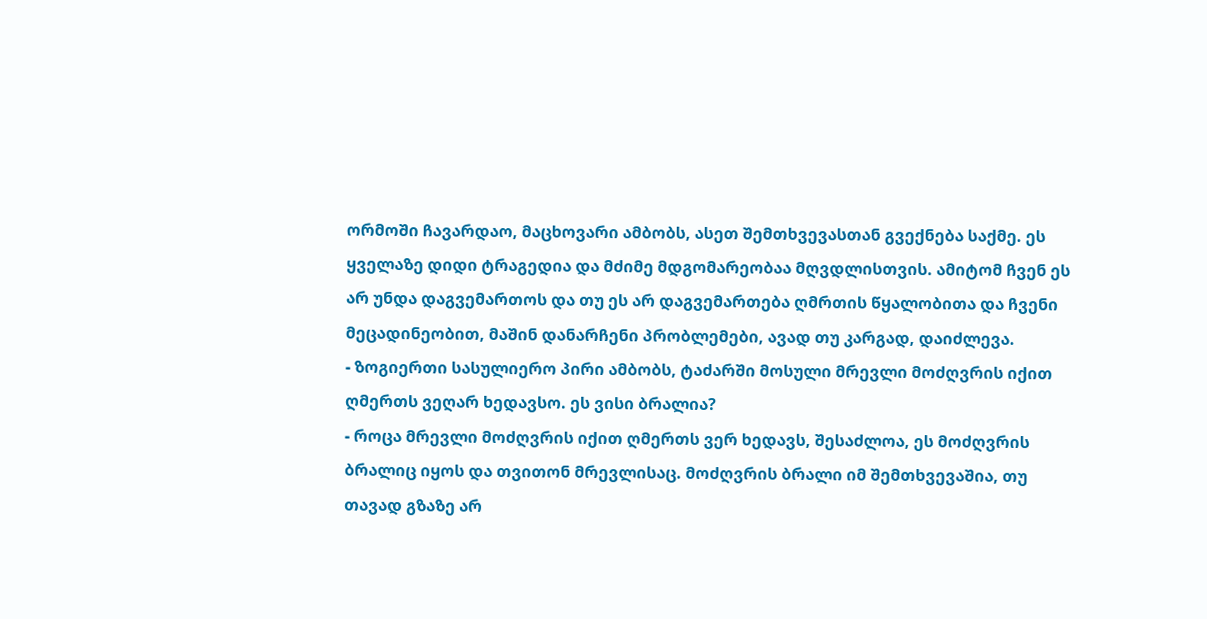ორმოში ჩავარდაო, მაცხოვარი ამბობს, ასეთ შემთხვევასთან გვექნება საქმე. ეს ყველაზე დიდი ტრაგედია და მძიმე მდგომარეობაა მღვდლისთვის. ამიტომ ჩვენ ეს არ უნდა დაგვემართოს და თუ ეს არ დაგვემართება ღმრთის წყალობითა და ჩვენი მეცადინეობით, მაშინ დანარჩენი პრობლემები, ავად თუ კარგად, დაიძლევა.
- ზოგიერთი სასულიერო პირი ამბობს, ტაძარში მოსული მრევლი მოძღვრის იქით ღმერთს ვეღარ ხედავსო. ეს ვისი ბრალია?
- როცა მრევლი მოძღვრის იქით ღმერთს ვერ ხედავს, შესაძლოა, ეს მოძღვრის ბრალიც იყოს და თვითონ მრევლისაც. მოძღვრის ბრალი იმ შემთხვევაშია, თუ თავად გზაზე არ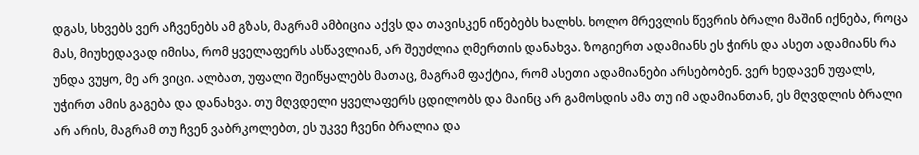დგას, სხვებს ვერ აჩვენებს ამ გზას, მაგრამ ამბიცია აქვს და თავისკენ იწებებს ხალხს. ხოლო მრევლის წევრის ბრალი მაშინ იქნება, როცა მას, მიუხედავად იმისა, რომ ყველაფერს ასწავლიან, არ შეუძლია ღმერთის დანახვა. ზოგიერთ ადამიანს ეს ჭირს და ასეთ ადამიანს რა უნდა ვუყო, მე არ ვიცი. ალბათ, უფალი შეიწყალებს მათაც, მაგრამ ფაქტია, რომ ასეთი ადამიანები არსებობენ. ვერ ხედავენ უფალს, უჭირთ ამის გაგება და დანახვა. თუ მღვდელი ყველაფერს ცდილობს და მაინც არ გამოსდის ამა თუ იმ ადამიანთან, ეს მღვდლის ბრალი არ არის, მაგრამ თუ ჩვენ ვაბრკოლებთ, ეს უკვე ჩვენი ბრალია და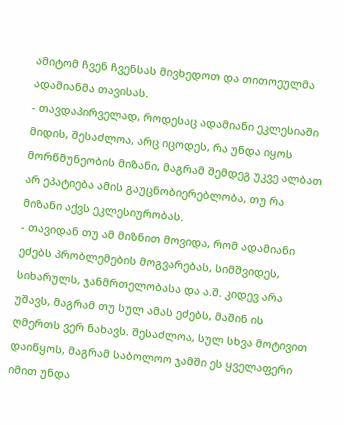ამიტომ ჩვენ ჩვენსას მივხედოთ და თითოეულმა ადამიანმა თავისას.
- თავდაპირველად, როდესაც ადამიანი ეკლესიაში მიდის, შესაძლოა, არც იცოდეს, რა უნდა იყოს მორწმუნეობის მიზანი, მაგრამ შემდეგ უკვე ალბათ არ ეპატიება ამის გაუცნობიერებლობა, თუ რა მიზანი აქვს ეკლესიურობას.
- თავიდან თუ ამ მიზნით მოვიდა, რომ ადამიანი ეძებს პრობლემების მოგვარებას, სიმშვიდეს, სიხარულს, ჯანმრთელობასა და ა.შ. კიდევ არა უშავს, მაგრამ თუ სულ ამას ეძებს, მაშინ ის ღმერთს ვერ ნახავს. შესაძლოა, სულ სხვა მოტივით დაიწყოს, მაგრამ საბოლოო ჯამში ეს ყველაფერი იმით უნდა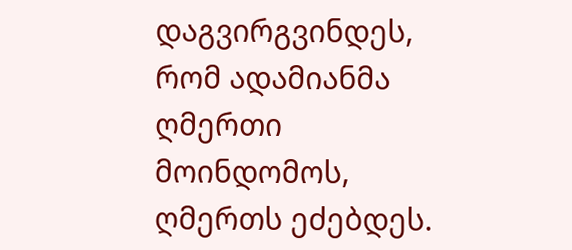დაგვირგვინდეს, რომ ადამიანმა ღმერთი მოინდომოს, ღმერთს ეძებდეს.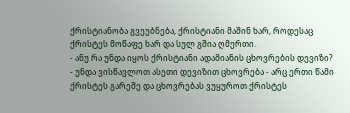ქრისტიანობა გვეუბნება, ქრისტიანი მაშინ ხარ, როდესაც ქრისტეს მოწაფე ხარ და სულ გშია ღმერთი.
- ანუ რა უნდა იყოს ქრისტიანი ადამიანის ცხოვრების დევიზი?
- უნდა ვისწავლოთ ასეთი დევიზით ცხოვრება - არც ერთი წამი ქრისტეს გარეშე და ცხოვრებას ვუყუროთ ქრისტეს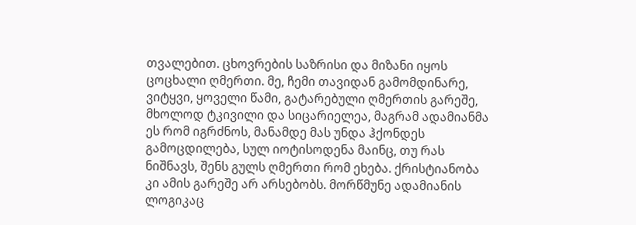თვალებით. ცხოვრების საზრისი და მიზანი იყოს ცოცხალი ღმერთი. მე, ჩემი თავიდან გამომდინარე, ვიტყვი, ყოველი წამი, გატარებული ღმერთის გარეშე, მხოლოდ ტკივილი და სიცარიელეა, მაგრამ ადამიანმა ეს რომ იგრძნოს, მანამდე მას უნდა ჰქონდეს გამოცდილება, სულ იოტისოდენა მაინც, თუ რას ნიშნავს, შენს გულს ღმერთი რომ ეხება. ქრისტიანობა კი ამის გარეშე არ არსებობს. მორწმუნე ადამიანის ლოგიკაც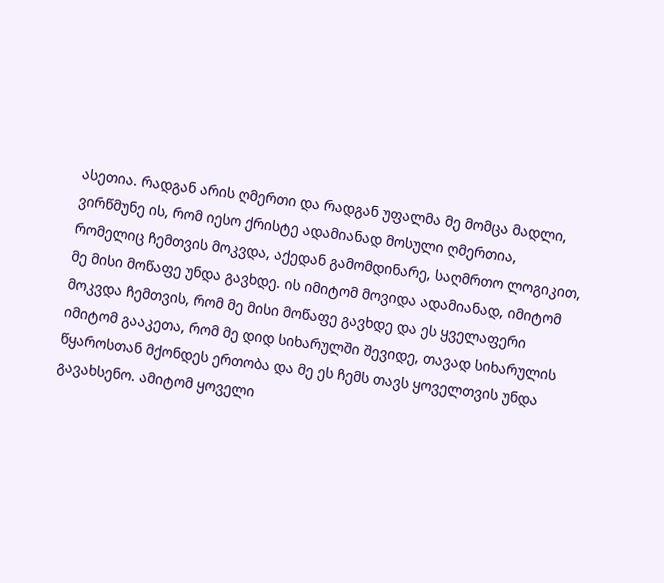ასეთია. რადგან არის ღმერთი და რადგან უფალმა მე მომცა მადლი, ვირწმუნე ის, რომ იესო ქრისტე ადამიანად მოსული ღმერთია, რომელიც ჩემთვის მოკვდა, აქედან გამომდინარე, საღმრთო ლოგიკით, მე მისი მოწაფე უნდა გავხდე. ის იმიტომ მოვიდა ადამიანად, იმიტომ მოკვდა ჩემთვის, რომ მე მისი მოწაფე გავხდე და ეს ყველაფერი იმიტომ გააკეთა, რომ მე დიდ სიხარულში შევიდე, თავად სიხარულის წყაროსთან მქონდეს ერთობა და მე ეს ჩემს თავს ყოველთვის უნდა გავახსენო. ამიტომ ყოველი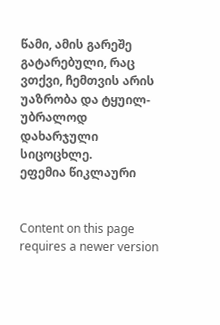წამი, ამის გარეშე გატარებული, რაც ვთქვი, ჩემთვის არის უაზრობა და ტყუილ-უბრალოდ დახარჯული სიცოცხლე.
ეფემია წიკლაური


Content on this page requires a newer version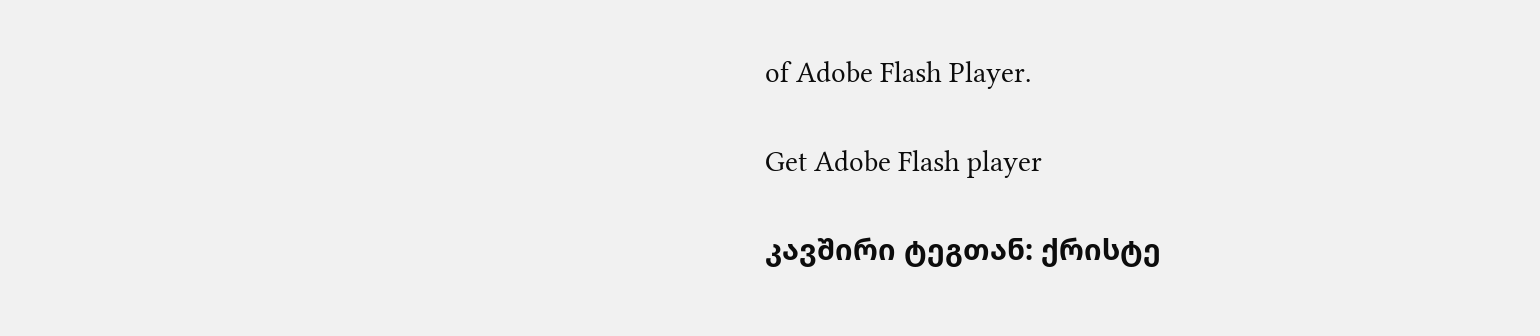of Adobe Flash Player.

Get Adobe Flash player

კავშირი ტეგთან: ქრისტე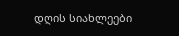დღის სიახლეები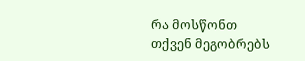რა მოსწონთ თქვენ მეგობრებს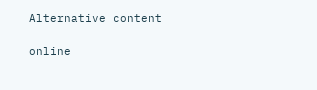Alternative content

online